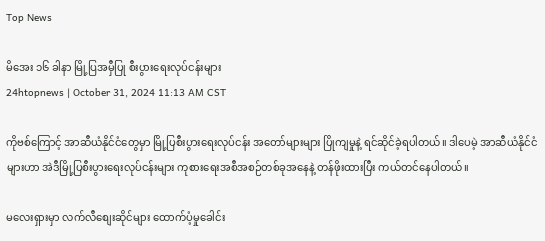Top News

မိအေး ၁၆ ခါနာ မြို့ပြအမှီပြု စီးပွားရေးလုပ်ငန်းများ
24htopnews | October 31, 2024 11:13 AM CST

ကိုဗစ်ကြောင့် အာဆီယံနိုင်ငံတွေမှာ မြို့ပြစီးပွားရေးလုပ်ငန်း အတော်များများ ပြိုကျမှုနဲ့ ရင်ဆိုင်ခဲ့ရပါတယ်။ ဒါပေမဲ့ အာဆီယံနိုင်ငံများဟာ အဲဒီမြို့ပြစီးပွားရေးလုပ်ငန်းများ ကုစားရေးအစီအစဉ်တစ်ခုအနေနဲ့ တန်ဖိုးထားပြီး ကယ်တင်နေပါတယ်။

မလေးရှားမှာ လက်လီစျေးဆိုင်များ ထောက်ပံ့မှုခေါင်း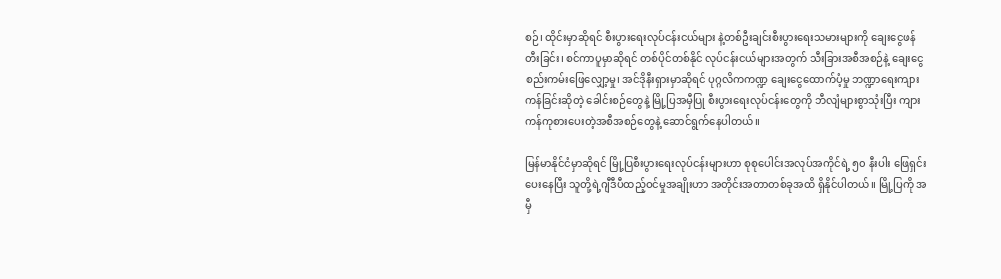စဉ်၊ ထိုင်းမှာဆိုရင် စီးပွားရေးလုပ်ငန်းငယ်များ နဲ့တစ်ဦးချင်းစီးပွားရေးသမားများကို ချေးငွေဖန်တီးခြင်း၊ စင်ကာပူမှာဆိုရင် တစ်ပိုင်တစ်နိုင် လုပ်ငန်းငယ်များအတွက် သီးခြားအစီအစဉ်နဲ့ ချေးငွေစည်းကမ်းဖြေလျှော့မှု၊ အင်ဒိုနီးရှားမှာဆိုရင် ပုဂ္ဂလိကကဏ္ဍ ချေးငွေထောက်ပံ့မှု ဘဏ္ဍာရေးကျားကန်ခြင်းဆိုတဲ့ ခေါင်းစဉ်တွေနဲ့ မြို့ပြအမှီပြု စီးပွားရေးလုပ်ငန်းတွေကို ဘီလျံများစွာသုံးပြီး ကျားကန်ကုစားပေးတဲ့အစီအစဉ်တွေနဲ့ ဆောင်ရွက်နေပါတယ်။

မြန်မာနိုင်ငံမှာဆိုရင် မြို့ပြစီးပွားရေးလုပ်ငန်းများဟာ စုစုပေါင်းအလုပ်အကိုင်ရဲ့ ၅၀ နီးပါး ဖြေရှင်းပေးနေပြီး သူတို့ရဲ့ဂျီဒီပီထည့်ဝင်မှုအချိုးဟာ အတိုင်းအတာတစ်ခုအထိ ရှိနိုင်ပါတယ်။ မြို့ပြကို အမှီ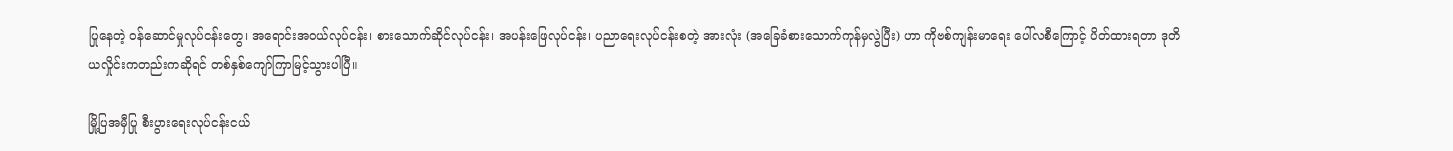ပြုနေတဲ့ ဝန်ဆောင်မှုလုပ်ငန်းတွေ၊ အရောင်းအဝယ်လုပ်ငန်း၊ စားသောက်ဆိုင်လုပ်ငန်း၊ အပန်းဖြေလုပ်ငန်း၊ ပညာရေးလုပ်ငန်းစတဲ့ အားလုံး (အခြေခံစားသောက်ကုန်မှလွဲပြီး) ဟာ ကိုဗစ်ကျန်းမာရေး ပေါ်လစီကြောင့် ပိတ်ထားရတာ ဒုတိယလှိုင်းကတည်းကဆိုရင် တစ်နှစ်ကျော်ကြာမြင့်သွားပါပြီ။

မြို့ပြအမှီပြု စီးပွားရေးလုပ်ငန်းငယ်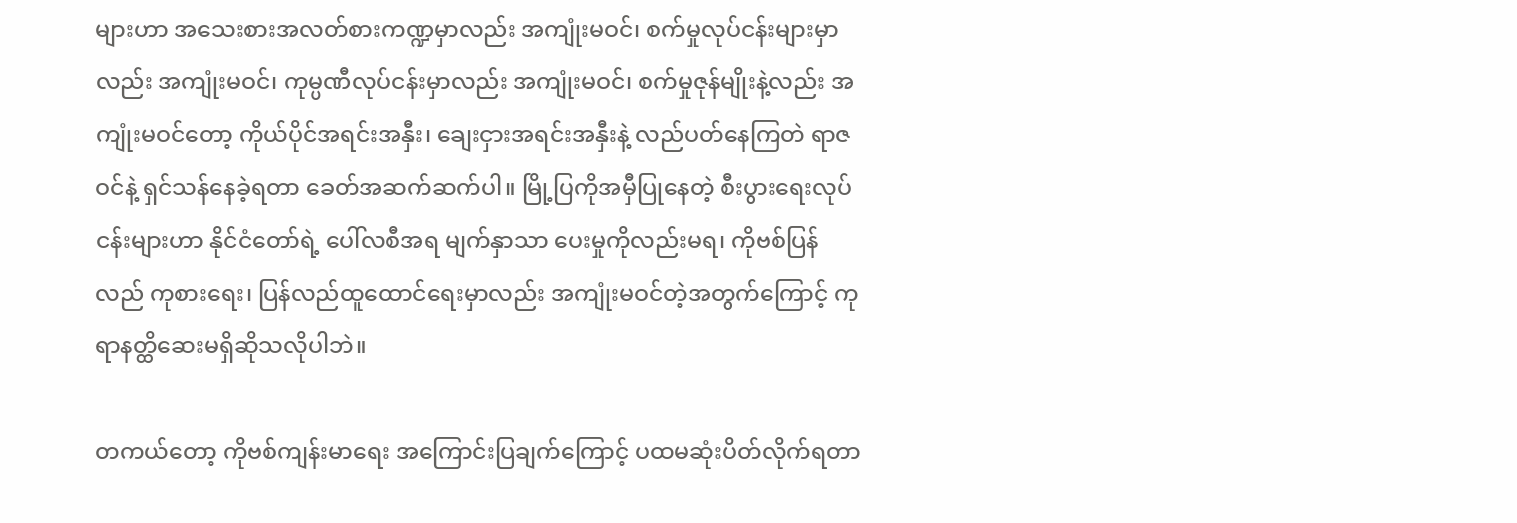များဟာ အသေးစားအလတ်စားကဏ္ဍမှာလည်း အကျုံးမဝင်၊ စက်မှုလုပ်ငန်းများမှာလည်း အကျုံးမဝင်၊ ကုမ္ပဏီလုပ်ငန်းမှာလည်း အကျုံးမဝင်၊ စက်မှုဇုန်မျိုးနဲ့လည်း အကျုံးမဝင်တော့ ကိုယ်ပိုင်အရင်းအနှီး၊ ချေးငှားအရင်းအနှီးနဲ့ လည်ပတ်နေကြတဲ ရာဇဝင်နဲ့ ရှင်သန်နေခဲ့ရတာ ခေတ်အဆက်ဆက်ပါ။ မြို့ပြကိုအမှီပြုနေတဲ့ စီးပွားရေးလုပ်ငန်းများဟာ နိုင်ငံတော်ရဲ့ ပေါ်လစီအရ မျက်နှာသာ ပေးမှုကိုလည်းမရ၊ ကိုဗစ်ပြန်လည် ကုစားရေး၊ ပြန်လည်ထူထောင်ရေးမှာလည်း အကျုံးမဝင်တဲ့အတွက်ကြောင့် ကုရာနတ္ထိဆေးမရှိဆိုသလိုပါဘဲ။

တကယ်တော့ ကိုဗစ်ကျန်းမာရေး အကြောင်းပြချက်ကြောင့် ပထမဆုံးပိတ်လိုက်ရတာ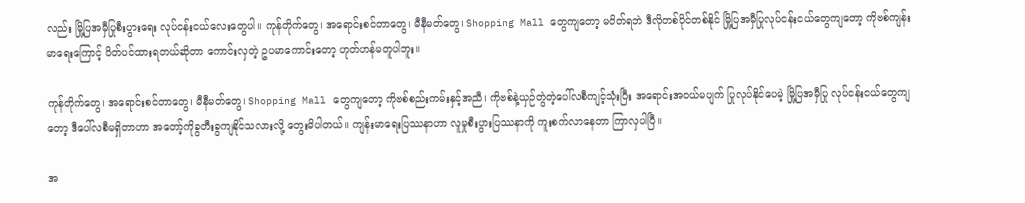လည်း မြို့ပြအမှီပြုစီးပွားရေး လုပ်ငန်းငယ်လေးတွေပါ။ ကုန်တိုက်တွေ၊ အရောင်းစင်တာတွေ၊ မီနီမတ်တွေ၊ Shopping Mall တွေကျတော့ မပိတ်ရဘဲ ဒီလိုတစ်ပိုင်တစ်နိုင် မြို့ပြအမှီပြုလုပ်ငန်းငယ်တွေကျတော့ ကိုဗစ်ကျန်းမာရေးကြောင့် ပိတ်ပင်ထားရတယ်ဆိုတာ ကောင်းလှတဲ့ ဥပမာကောင်းတော့ ဟုတ်ဟန်မတူပါဘူး။

ကုန်တိုက်တွေ၊ အရောင်းစင်တာတွေ၊ မီနီမတ်တွေ၊ Shopping Mall တွေကျတော့ ကိုဗစ်စည်းကမ်းနှင့်အညီ၊ ကိုဗစ်နဲ့ယှဉ်တွဲတဲ့ပေါ်လစီကျင့်သုံးပြီး အရောင်းအဝယ်မပျက် ပြုလုပ်နိုင်ပေမဲ့ မြို့ပြအမှီပြု လုပ်ငန်းငယ်တွေကျတော့ ဒီပေါ်လစီမရှိတာဟာ အတော့်ကိုခွတီးခွကျနိုင်သလားလို့ တွေးမိပါတယ်။ ကျန်းမာရေးပြဿနာဟာ လူမှုစီးပွားပြဿနာကို ကူးစက်လာနေတာ ကြာလှပါပြီ။

အ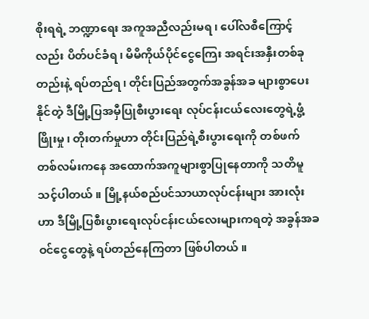စိုးရရဲ့ ဘဏ္ဍာရေး အကူအညီလည်းမရ၊ ပေါ်လစီကြောင့်လည်း ပိတ်ပင်ခံရ၊ မိမိကိုယ်ပိုင်ငွေကြေး အရင်းအနှီးတစ်ခုတည်းနဲ့ ရပ်တည်ရ၊ တိုင်းပြည်အတွက်အခွန်အခ များစွာပေးနိုင်တဲ့ ဒီမြို့ပြအမှီပြုစီးပွားရေး လုပ်ငန်းငယ်လေးတွေရဲ့ဖွံ့ဖြိုးမှု၊ တိုးတက်မှုဟာ တိုင်းပြည်ရဲ့စီးပွားရေးကို တစ်ဖက်တစ်လမ်းကနေ အထောက်အကူများစွာပြုနေတာကို သတိမူသင့်ပါတယ်။ မြို့နယ်စည်ပင်သာယာလုပ်ငန်းများ အားလုံးဟာ ဒီမြို့ပြစီးပွားရေးလုပ်ငန်းငယ်လေးများကရတဲ့ အခွန်အခဝင်ငွေတွေနဲ့ ရပ်တည်နေကြတာ ဖြစ်ပါတယ်။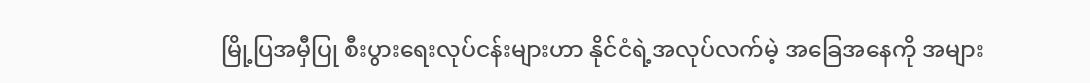မြို့ပြအမှီပြု စီးပွားရေးလုပ်ငန်းများဟာ နိုင်ငံရဲ့အလုပ်လက်မဲ့ အခြေအနေကို အများ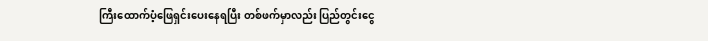ကြီးထောက်ပံ့ဖြေရှင်းပေးနေရပြီး တစ်ဖက်မှာလည်း ပြည်တွင်းငွေ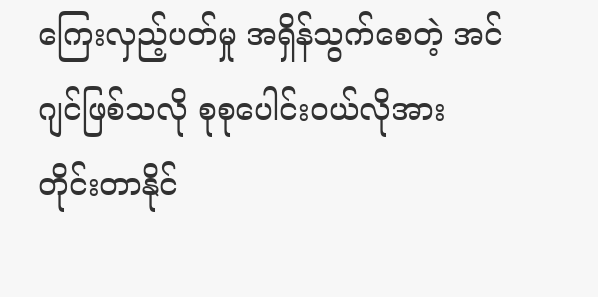ကြေးလှည့်ပတ်မှု အရှိန်သွက်စေတဲ့ အင်ဂျင်ဖြစ်သလို စုစုပေါင်းဝယ်လိုအား တိုင်းတာနိုင်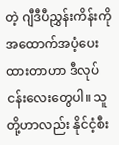တဲ့ ဂျီဒီပီညွှန်းကိန်းကို အထောက်အပံ့ပေးထားတာဟာ ဒီလုပ်ငန်းလေးတွေပါ။ သူတို့ဟာလည်း နိုင်ငံ့စီး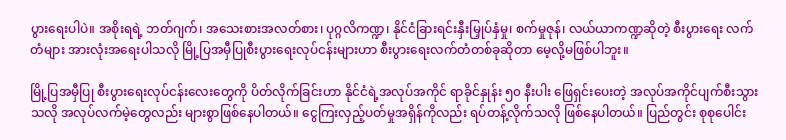ပွားရေးပါပဲ။ အစိုးရရဲ့ ဘတ်ဂျက်၊ အသေးစားအလတ်စား၊ ပုဂ္ဂလိကဏ္ဍ၊ နိုင်ငံခြားရင်းနှီးမြှုပ်နှံမှု၊ စက်မှုဇုန်၊ လယ်ယာကဏ္ဍဆိုတဲ့ စီးပွားရေး လက်တံများ အားလုံးအရေးပါသလို မြို့ပြအမှီပြုစီးပွားရေးလုပ်ငန်းများဟာ စီးပွားရေးလက်တံတစ်ခုဆိုတာ မေ့လို့မဖြစ်ပါဘူး။

မြို့ပြအမှီပြု စီးပွားရေးလုပ်ငန်းလေးတွေကို ပိတ်လိုက်ခြင်းဟာ နိုင်ငံရဲ့အလုပ်အကိုင် ရာခိုင်နှုန်း ၅၀ နီးပါး ဖြေရှင်းပေးတဲ့ အလုပ်အကိုင်ပျက်စီးသွားသလို အလုပ်လက်မဲ့တွေလည်း များစွာဖြစ်နေပါတယ်။ ငွေကြးလှည့်ပတ်မှုအရှိန်ကိုလည်း ရပ်တန့်လိုက်သလို ဖြစ်နေပါတယ်။ ပြည်တွင်း စုစုပေါင်း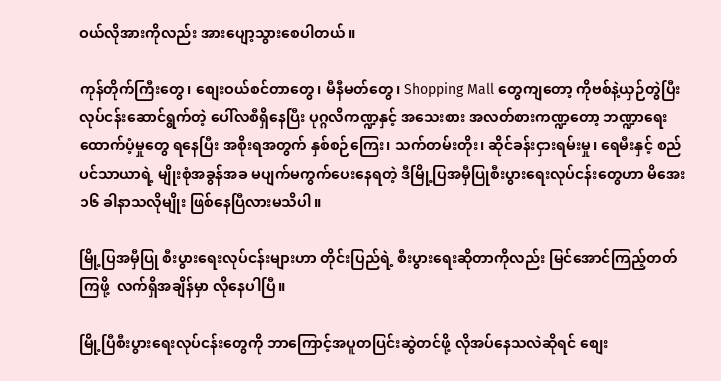ဝယ်လိုအားကိုလည်း အားပျော့သွားစေပါတယ်။

ကုန်တိုက်ကြီးတွေ၊ စျေးဝယ်စင်တာတွေ၊ မီနီမတ်တွေ၊ Shopping Mall တွေကျတော့ ကိုဗစ်နဲ့ယှဉ်တွဲပြီး လုပ်ငန်းဆောင်ရွက်တဲ့ ပေါ်လစီရှိနေပြီး ပုဂ္ဂလိကဏ္ဍနှင့် အသေးစား အလတ်စားကဏ္ဍတော့ ဘဏ္ဍာရေးထောက်ပံ့မှုတွေ ရနေပြီး အစိုးရအတွက် နှစ်စဉ်ကြေး၊ သက်တမ်းတိုး၊ ဆိုင်ခန်းငှားရမ်းမှု၊ ရေမီးနှင့် စည်ပင်သာယာရဲ့ မျိုးစုံအခွန်အခ မပျက်မကွက်ပေးနေရတဲ့ ဒီမြို့ပြအမှီပြုစီးပွားရေးလုပ်ငန်းတွေဟာ မိအေး ၁၆ ခါနာသလိုမျိုး ဖြစ်နေပြီလားမသိပါ။

မြို့ပြအမှီပြု စီးပွားရေးလုပ်ငန်းများဟာ တိုင်းပြည်ရဲ့ စီးပွားရေးဆိုတာကိုလည်း မြင်အောင်ကြည့်တတ်ကြဖို့  လက်ရှိအချိန်မှာ လိုနေပါပြီ။

မြို့ပြီစီးပွားရေးလုပ်ငန်းတွေကို ဘာကြောင့်အပူတပြင်းဆွဲတင်ဖို့ လိုအပ်နေသလဲဆိုရင် စျေး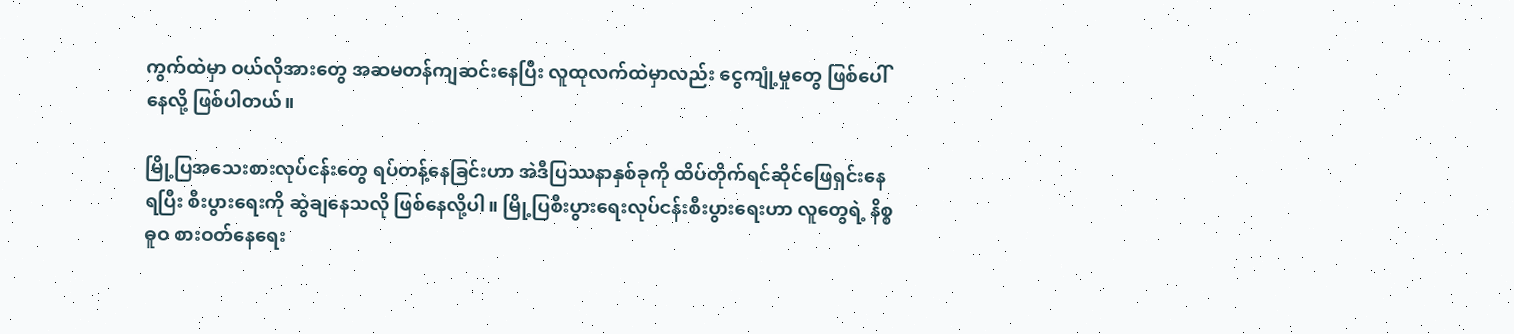ကွက်ထဲမှာ ဝယ်လိုအားတွေ အဆမတန်ကျဆင်းနေပြီး လူထုလက်ထဲမှာလည်း ငွေကျုံ့မှုတွေ ဖြစ်ပေါ်နေလို့ ဖြစ်ပါတယ်။

မြို့ပြအသေးစားလုပ်ငန်းတွေ ရပ်တန့်နေခြင်းဟာ အဲဒီပြဿနာနှစ်ခုကို ထိပ်တိုက်ရင်ဆိုင်ဖြေရှင်းနေရပြီး စီးပွားရေးကို ဆွဲချနေသလို ဖြစ်နေလို့ပါ။ မြို့ပြစီးပွားရေးလုပ်ငန်းစီးပွားရေးဟာ လူတွေရဲ့ နိစ္စဓူဝ စားဝတ်နေရေး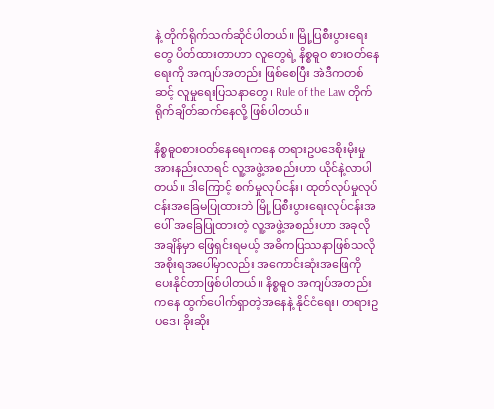နဲ့ တိုက်ရိုက်သက်ဆိုင်ပါတယ်။ မြို့ပြစီးပွားရေးတွေ ပိတ်ထားတာဟာ လူတွေရဲ့ နိစ္စဓူဝ စားဝတ်နေရေးကို အကျပ်အတည်း ဖြစ်စေပြီး အဲဒီကတစ်ဆင့် လူမှုရေးပြသနာတွေ၊ Rule of the Law တိုက်ရိုက်ချိတ်ဆက်နေလို့ ဖြစ်ပါတယ်။

နိစ္စဓူဝစားဝတ်နေရေးကနေ တရားဥပဒေစိုးမိုးမှု အားနည်းလာရင် လူ့အဖွဲ့အစည်းဟာ ယိုင်နဲ့လာပါတယ်။ ဒါကြောင့် စက်မှုလုပ်ငန်း၊ ထုတ်လုပ်မှုလုပ်ငန်းအခြေမပြုထားဘဲ မြို့ပြစီးပွားရေးလုပ်ငန်းအပေါ် အခြေပြုထားတဲ့ လူ့အဖွဲ့အစည်းဟာ အခုလိုအချိန်မှာ ဖြေရှင်းရမယ့် အဓိကပြဿနာဖြစ်သလို အစိုးရအပေါ်မှာလည်း အကောင်းဆုံးအဖြေကို ပေးနိုင်တာဖြစ်ပါတယ်။ နိစ္စဓူဝ အကျပ်အတည်းကနေ ထွက်ပေါက်ရှာတဲ့အနေနဲ့ နိုင်ငံရေး၊ တရားဥပဒေ၊ ခိုးဆိုး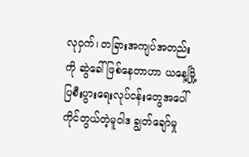လုဝှက်၊ တခြားအကျပ်အတည်းကို ဆွဲခေါ်ဖြစ်နေတာဟာ ယနေ့မြို့ပြစီးပွားရေးလုပ်ငန်းတွေအပေါ် ကိုင်တွယ်တဲ့မူဝါဒ ချွတ်ချော်မှု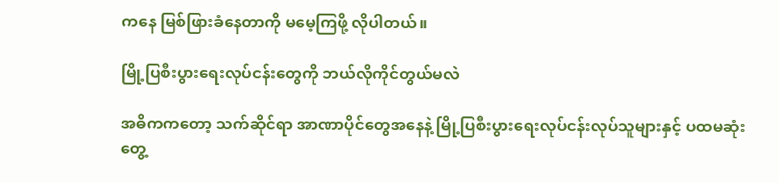ကနေ မြစ်ဖြားခံနေတာကို မမေ့ကြဖို့ လိုပါတယ်။

မြို့ပြစီးပွားရေးလုပ်ငန်းတွေကို ဘယ်လိုကိုင်တွယ်မလဲ

အဓိကကတော့ သက်ဆိုင်ရာ အာဏာပိုင်တွေအနေနဲ့ မြို့ပြစီးပွားရေးလုပ်ငန်းလုပ်သူများနှင့် ပထမဆုံးတွေ့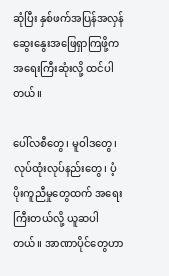ဆုံပြီး နှစ်ဖက်အပြန်အလှန် ဆွေးနွေးအဖြေရှာကြဖို့က အရေးကြီးဆုံးလို့ ထင်ပါတယ်။

ပေါ်လစီတွေ၊ မူဝါဒတွေ၊ လုပ်ထုံးလုပ်နည်းတွေ၊ ပံ့ပိုးကူညီမှုတွေထက် အရေးကြီးတယ်လို့ ယူဆပါတယ်။ အာဏာပိုင်တွေဟာ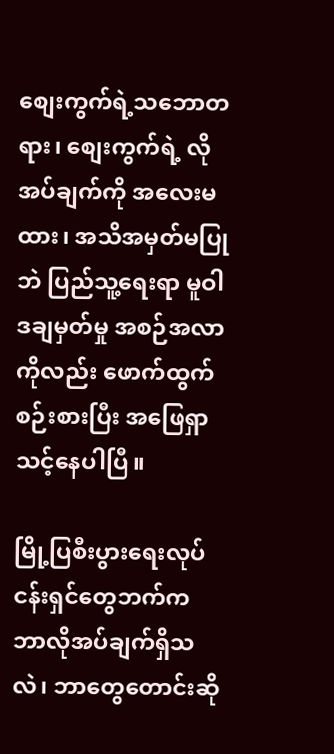စျေးကွက်ရဲ့သဘောတရား၊ စျေးကွက်ရဲ့ လိုအပ်ချက်ကို အလေးမထား၊ အသိအမှတ်မပြုဘဲ ပြည်သူ့ရေးရာ မူဝါဒချမှတ်မှု အစဉ်အလာကိုလည်း ဖောက်ထွက်စဉ်းစားပြီး အဖြေရှာသင့်နေပါပြီ။

မြို့ပြစီးပွားရေးလုပ်ငန်းရှင်တွေဘက်က ဘာလိုအပ်ချက်ရှိသလဲ၊ ဘာတွေတောင်းဆို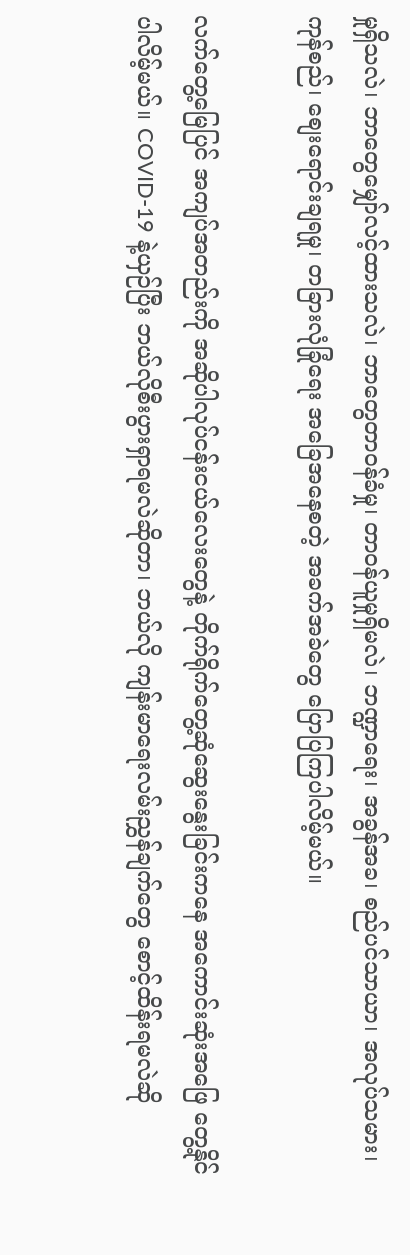မှုရှိသလဲ၊ ဘာတွေမျှော်လင့်ထားသလဲ၊ ဘာတွေတာဝန်ခံမှု၊ တာဝန်ယူမှုရှိမလဲ၊ ဘဏ္ဍာရေး၊ အခွန်အခ၊ စည်ပင်သာယာ၊ အလုပ်သမား၊ ကုန်စည်၊ စျေးရောင်းချရမှု၊ တခြားလုံခြုံရေး အခြေအနေစတဲ့ အခက်အခဲတွေ ပြောပြကြပါလိမ့်မယ်။

လက်တွေ့မြေပြင် အကျပ်အတည်းကို အဆိုပါလုပ်ငန်းငယ်လေးတွေနဲ့ တိုက်ရိုက်တွေ့ဆုံဆွေးနွေးခြင်းကနေ အကောင်းဆုံးအဖြေ တွေ့နိုင်ပါလိမ့်မယ်။ COVID-19 နဲ့ယှဉ်ပြီး ဘယ်လိုစီးပွားရှာရမလဲဆိုတာ၊ ဘယ်လို ကျန်းမာရေးလမ်းညွှန်ချက်တွေ စောင့်ထိန်းရမလဲဆို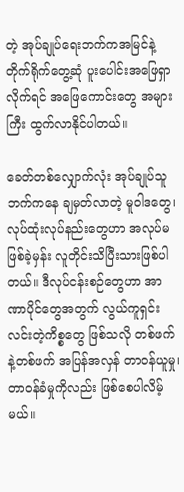တဲ့ အုပ်ချုပ်ရေးဘက်ကအမြင်နဲ့ တိုက်ရိုက်တွေ့ဆုံ ပူးပေါင်းအဖြေရှာလိုက်ရင် အဖြေကောင်းတွေ အများကြီး ထွက်လာနိုင်ပါတယ်။

ခေတ်တစ်လျှောက်လုံး အုပ်ချုပ်သူဘက်ကနေ ချမှတ်လာတဲ့ မူဝါဒတွေ၊ လုပ်ထုံးလုပ်နည်းတွေဟာ အလုပ်မဖြစ်ခဲ့မှန်း လူတိုင်းသိပြီးသားဖြစ်ပါတယ်။ ဒီလုပ်ငန်းစဉ်တွေဟာ အာဏာပိုင်တွေအတွက် လွယ်ကူရှင်းလင်းတဲ့ကိစ္စတွေ ဖြစ်သလို တစ်ဖက်နဲ့တစ်ဖက် အပြန်အလှန် တာဝန်ယူမှု၊ တာဝန်ခံမှုကိုလည်း ဖြစ်စေပါလိမ့်မယ်။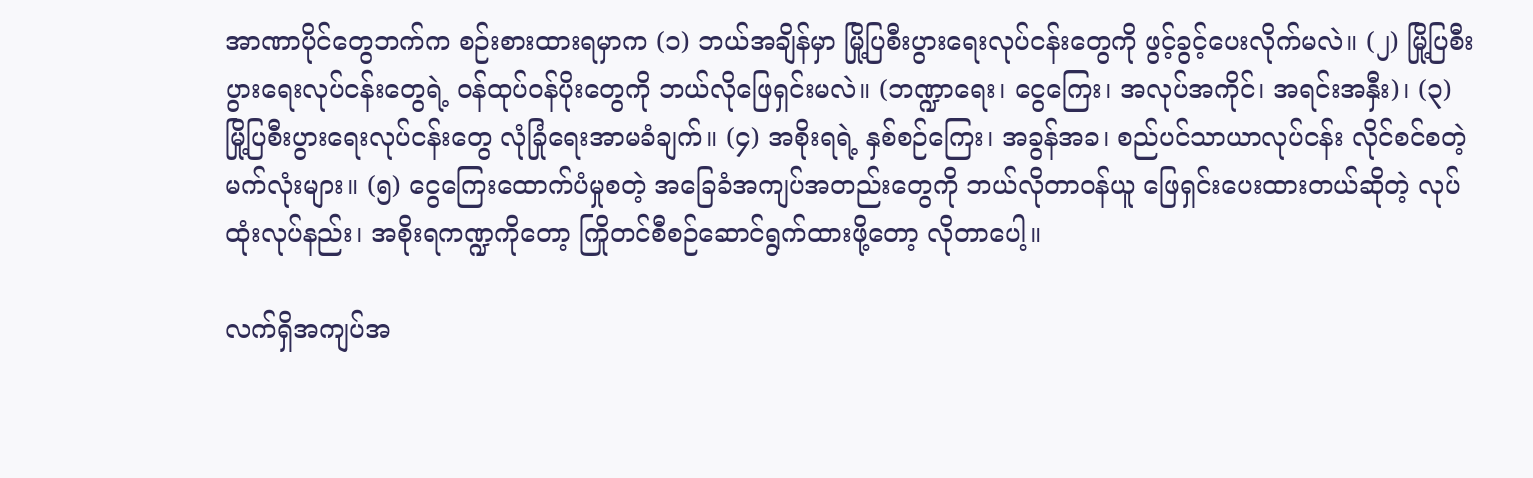အာဏာပိုင်တွေဘက်က စဉ်းစားထားရမှာက (၁) ဘယ်အချိန်မှာ မြို့ပြစီးပွားရေးလုပ်ငန်းတွေကို ဖွင့်ခွင့်ပေးလိုက်မလဲ။ (၂) မြို့ပြစီးပွားရေးလုပ်ငန်းတွေရဲ့ ဝန်ထုပ်ဝန်ပိုးတွေကို ဘယ်လိုဖြေရှင်းမလဲ။ (ဘဏ္ဍာရေး၊ ငွေကြေး၊ အလုပ်အကိုင်၊ အရင်းအနှီး)၊ (၃) မြို့ပြစီးပွားရေးလုပ်ငန်းတွေ လုံခြုံရေးအာမခံချက်။ (၄) အစိုးရရဲ့ နှစ်စဉ်ကြေး၊ အခွန်အခ၊ စည်ပင်သာယာလုပ်ငန်း လိုင်စင်စတဲ့ မက်လုံးများ။ (၅) ငွေကြေးထောက်ပံမှုစတဲ့ အခြေခံအကျပ်အတည်းတွေကို ဘယ်လိုတာဝန်ယူ ဖြေရှင်းပေးထားတယ်ဆိုတဲ့ လုပ်ထုံးလုပ်နည်း၊ အစိုးရကဏ္ဍကိုတော့ ကြိုတင်စီစဉ်ဆောင်ရွက်ထားဖို့တော့ လိုတာပေါ့။

လက်ရှိအကျပ်အ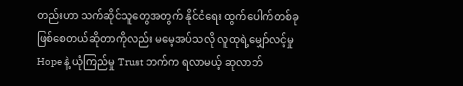တည်းဟာ သက်ဆိုင်သူတွေအတွက် နိုင်ငံရေး ထွက်ပေါက်တစ်ခု ဖြစ်စေတယ်ဆိုတာကိုလည်း မမေ့အပ်သလို လူထုရဲ့မျှော်လင့်မှု Hope နဲ့ ယုံကြည်မှု Trust ဘက်က ရလာမယ့် ဆုလာဘ်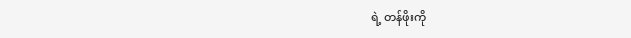ရဲ့ တန်ဖိုးကို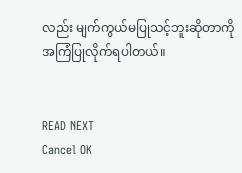လည်း မျက်ကွယ်မပြုသင့်ဘူးဆိုတာကို အကြံပြုလိုက်ရပါတယ်။


READ NEXT
Cancel OK